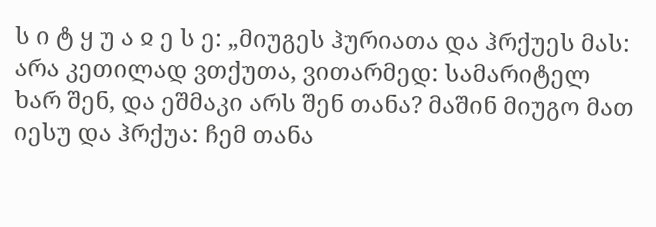ს ი ტ ყ უ ა ჲ ე ს ე: „მიუგეს ჰურიათა და ჰრქუეს მას: არა კეთილად ვთქუთა, ვითარმედ: სამარიტელ ხარ შენ, და ეშმაკი არს შენ თანა? მაშინ მიუგო მათ იესუ და ჰრქუა: ჩემ თანა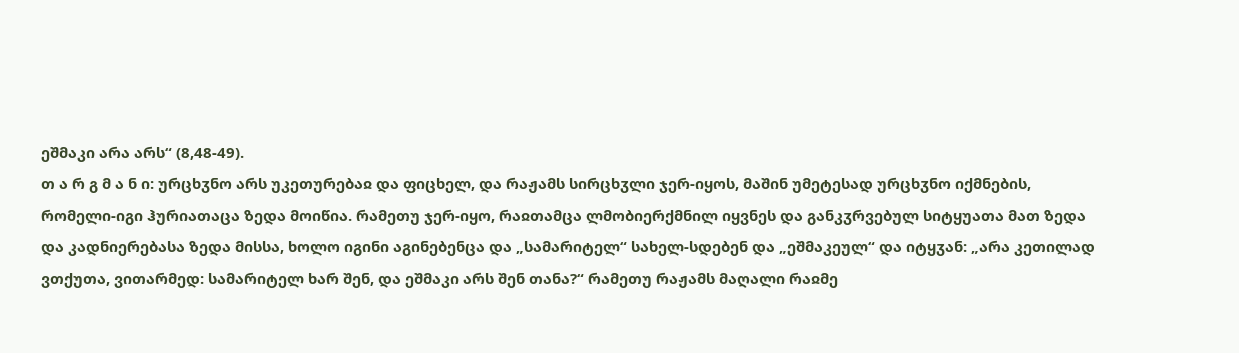ეშმაკი არა არს“ (8,48-49).
თ ა რ გ მ ა ნ ი: ურცხჳნო არს უკეთურებაჲ და ფიცხელ, და რაჟამს სირცხჳლი ჯერ-იყოს, მაშინ უმეტესად ურცხჳნო იქმნების, რომელი-იგი ჰურიათაცა ზედა მოიწია. რამეთუ ჯერ-იყო, რაჲთამცა ლმობიერქმნილ იყვნეს და განკჳრვებულ სიტყუათა მათ ზედა და კადნიერებასა ზედა მისსა, ხოლო იგინი აგინებენცა და „სამარიტელ“ სახელ-სდებენ და „ეშმაკეულ“ და იტყჳან: „არა კეთილად ვთქუთა, ვითარმედ: სამარიტელ ხარ შენ, და ეშმაკი არს შენ თანა?“ რამეთუ რაჟამს მაღალი რაჲმე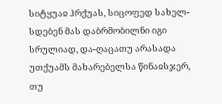სიტყუაჲ ჰრქუას, სიცოფედ სახელ-სდებენ მას დაბრმობილნი იგი სრულიად, და-ღაცათუ არასადა უთქუამს მახარებელსა წინაჲსჯერ, თუ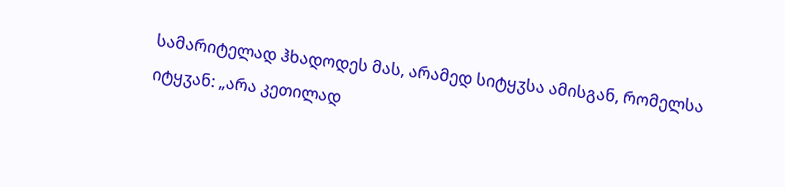სამარიტელად ჰხადოდეს მას, არამედ სიტყჳსა ამისგან, რომელსა იტყჳან: „არა კეთილად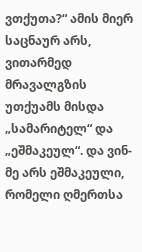ვთქუთა?“ ამის მიერ საცნაურ არს, ვითარმედ მრავალგზის უთქუამს მისდა „სამარიტელ“ და „ეშმაკეულ“. და ვინ-მე არს ეშმაკეული, რომელი ღმერთსა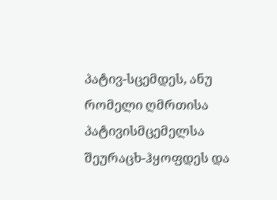პატივ-სცემდეს, ანუ რომელი ღმრთისა პატივისმცემელსა შეურაცხ-ჰყოფდეს და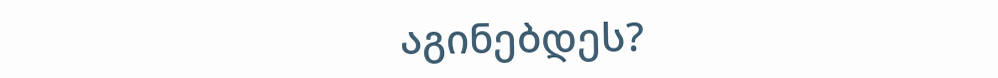აგინებდეს?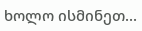ხოლო ისმინეთ...